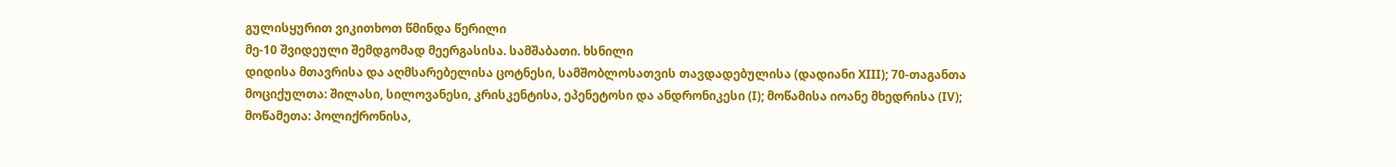გულისყურით ვიკითხოთ წმინდა წერილი
მე-10 შვიდეული შემდგომად მეერგასისა. სამშაბათი. ხსნილი
დიდისა მთავრისა და აღმსარებელისა ცოტნესი, სამშობლოსათვის თავდადებულისა (დადიანი XIII); 70-თაგანთა მოციქულთა: შილასი, სილოვანესი, კრისკენტისა, ეპენეტოსი და ანდრონიკესი (I); მოწამისა იოანე მხედრისა (IV); მოწამეთა: პოლიქრონისა,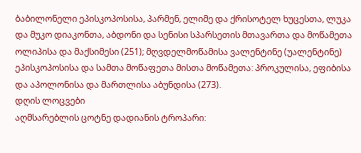ბაბილონელი ეპისკოპოსისა, პარმენ, ელიმე და ქრისოტელ ხუცესთა, ლუკა და მუკო დიაკონთა, აბდონი და სენისი სპარსეთის მთავართა და მოწამეთა ოლიპისა და მაქსიმესი (251); მღვდელმოწამისა ვალენტინე (უალენტინე) ეპისკოპოსისა და სამთა მოწაფეთა მისთა მოწამეთა: პროკულისა, ეფიბისა და აპოლონისა და მართლისა აბუნდისა (273).
დღის ლოცვები
აღმსარებლის ცოტნე დადიანის ტროპარი: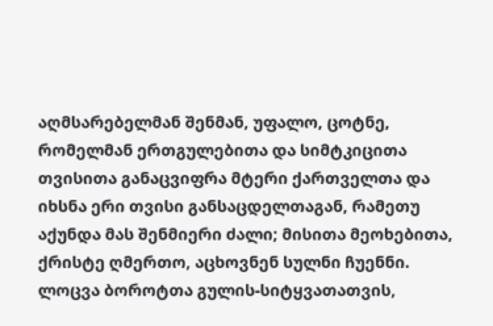აღმსარებელმან შენმან, უფალო, ცოტნე, რომელმან ერთგულებითა და სიმტკიცითა თვისითა განაცვიფრა მტერი ქართველთა და იხსნა ერი თვისი განსაცდელთაგან, რამეთუ აქუნდა მას შენმიერი ძალი; მისითა მეოხებითა, ქრისტე ღმერთო, აცხოვნენ სულნი ჩუენნი.
ლოცვა ბოროტთა გულის-სიტყვათათვის,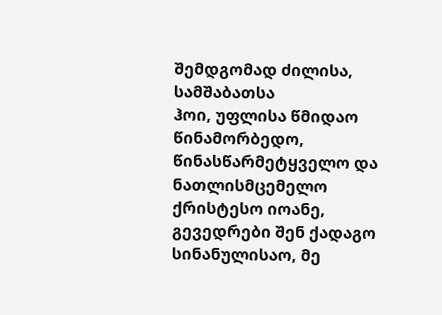შემდგომად ძილისა, სამშაბათსა
ჰოი, უფლისა წმიდაო წინამორბედო, წინასწარმეტყველო და ნათლისმცემელო ქრისტესო იოანე, გევედრები შენ ქადაგო სინანულისაო, მე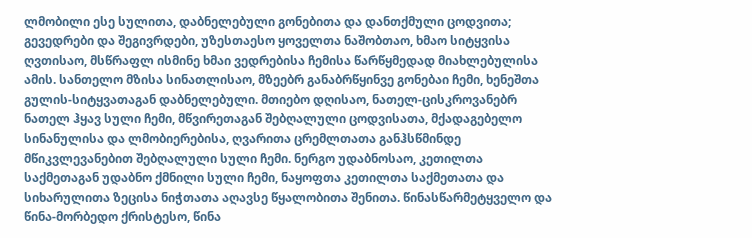ლმობილი ესე სულითა, დაბნელებული გონებითა და დანთქმული ცოდვითა; გევედრები და შეგივრდები, უზესთაესო ყოველთა ნაშობთაო, ხმაო სიტყვისა ღვთისაო, მსწრაფლ ისმინე ხმაი ვედრებისა ჩემისა წარწყმედად მიახლებულისა ამის. სანთელო მზისა სინათლისაო, მზეებრ განაბრწყინვე გონებაი ჩემი, ხენეშთა გულის-სიტყვათაგან დაბნელებული. მთიებო დღისაო, ნათელ-ცისკროვანებრ ნათელ ჰყავ სული ჩემი, მწვირეთაგან შებღალული ცოდვისათა, მქადაგებელო სინანულისა და ლმობიერებისა, ღვარითა ცრემლთათა განჰსწმინდე მწიკვლევანებით შებღალული სული ჩემი. ნერგო უდაბნოსაო, კეთილთა საქმეთაგან უდაბნო ქმნილი სული ჩემი, ნაყოფთა კეთილთა საქმეთათა და სიხარულითა ზეცისა ნიჭთათა აღავსე წყალობითა შენითა. წინასწარმეტყველო და წინა-მორბედო ქრისტესო, წინა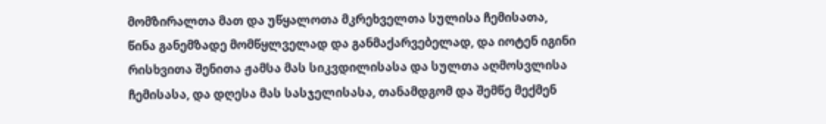მომზირალთა მათ და უწყალოთა მკრეხველთა სულისა ჩემისათა, წინა განემზადე მომწყლველად და განმაქარვებელად, და იოტენ იგინი რისხვითა შენითა ჟამსა მას სიკვდილისასა და სულთა აღმოსვლისა ჩემისასა, და დღესა მას სასჯელისასა, თანამდგომ და შემწე მექმენ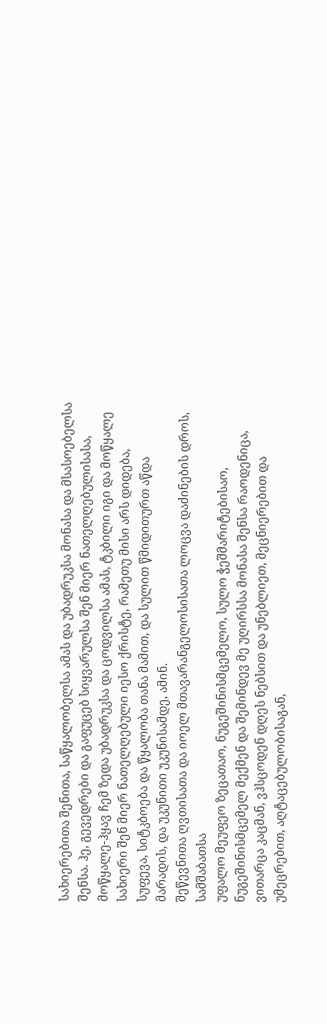სახიერებითა შენითა, საწყალობელსა ამას და უბადრუკსა მონასა და მსასოებელსა შენსა. ჰე, გევედრები და გაფუცებ სიყვარულსა შენ მიერ ნათელღებულისასა, მოწყალე-ჰყავ ჩემ ზედა უბადრუკსა და ცოდვილსა ამას, ტკბილი იგი და მოწყალე სახიერი შენ მიერ ნათელღებული იესო ქრისტე, რამეთუ მისი არს დიდება, სუფევა, სიტკბოება და წყალობა თანა მამით, და სულით წმიდითურთ აწდა მარადის, და უკუნითი უკუნისამდე, ამინ.
შეწევნითა ღვთისათა და იოელ მთავარანგელოსისათა ლოცვა დაძინების დროს, სამშაბათსა
უფალო მეუფეო ზეცათაო, ნუგეშინისმცემელო, სულო ჭეშმარიტებისაო, ნუგეშინისმცემელ მექმენ და შემინდევ მე უღირსსა მონასა შენსა რაოდენიცა, ვითარცა კაცმან, ვჰსცოდენ დღეს ნებსით და უნებლიეთ, მეცნიერებით და უმეცრებით, აღტაცებულობისაგან,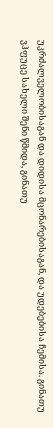უკრძალველობისაგან და დიდისა მცონარებისაგან, და უდებებისა ჩემისა. გინათუ ვჰფუცე სახელი შენი წმიდა, გინათუ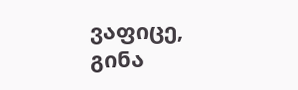ვაფიცე, გინა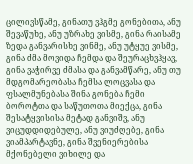ცილივსწამე, გინათუ ვჰგმე გონებითა, ანუ შევაწუხე, ანუ უზრახე ვისმე, გინა რაისამე ზედა განვარისხე ვინმე, ანუ უტყუე ვისმე, გინა ძმა მოვიდა ჩემდა და შეურაცხვჰყავ, გინა ვაჭირვე ძმასა და განვამწარე, ანუ თუ მდგომარეობასა ჩემსა ლოცვასა და ფსალმუნებასა შინა გონება ჩემი ბოროტთა და საწუთოთა მიექცა, გინა შესატყვისისა მეტად განვიშვ, ანუ ვიცუდდიდებულე, ანუ ვიუძღებე, გინა ვიამპარტავნე, გინა შვენიერებისა მქონებელი ვიხილე და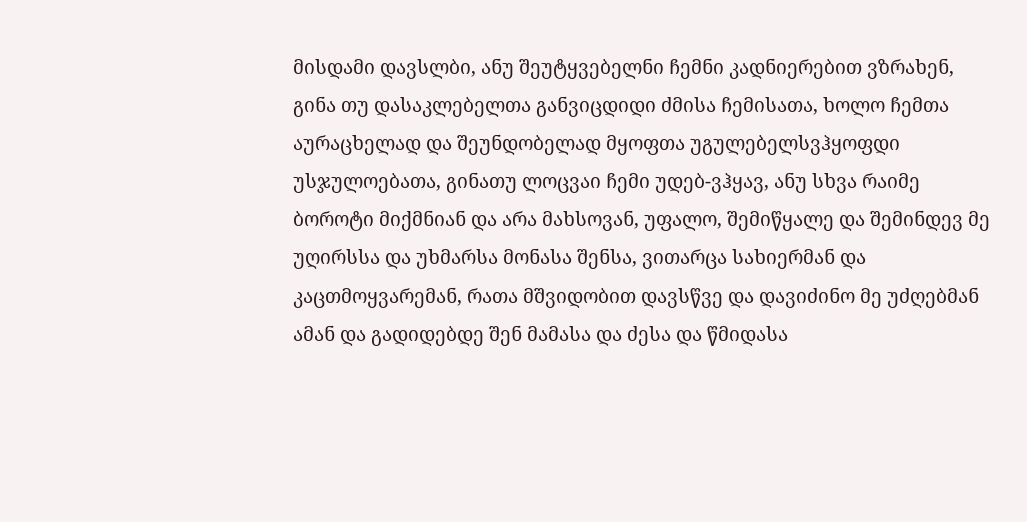მისდამი დავსლბი, ანუ შეუტყვებელნი ჩემნი კადნიერებით ვზრახენ, გინა თუ დასაკლებელთა განვიცდიდი ძმისა ჩემისათა, ხოლო ჩემთა აურაცხელად და შეუნდობელად მყოფთა უგულებელსვჰყოფდი უსჯულოებათა, გინათუ ლოცვაი ჩემი უდებ-ვჰყავ, ანუ სხვა რაიმე ბოროტი მიქმნიან და არა მახსოვან, უფალო, შემიწყალე და შემინდევ მე უღირსსა და უხმარსა მონასა შენსა, ვითარცა სახიერმან და კაცთმოყვარემან, რათა მშვიდობით დავსწვე და დავიძინო მე უძღებმან ამან და გადიდებდე შენ მამასა და ძესა და წმიდასა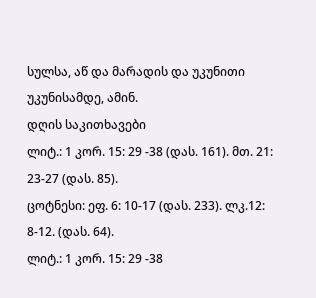სულსა, აწ და მარადის და უკუნითი უკუნისამდე, ამინ.
დღის საკითხავები
ლიტ.: 1 კორ. 15: 29 -38 (დას. 161). მთ. 21: 23-27 (დას. 85).
ცოტნესი: ეფ. 6: 10-17 (დას. 233). ლკ.12: 8-12. (დას. 64).
ლიტ.: 1 კორ. 15: 29 -38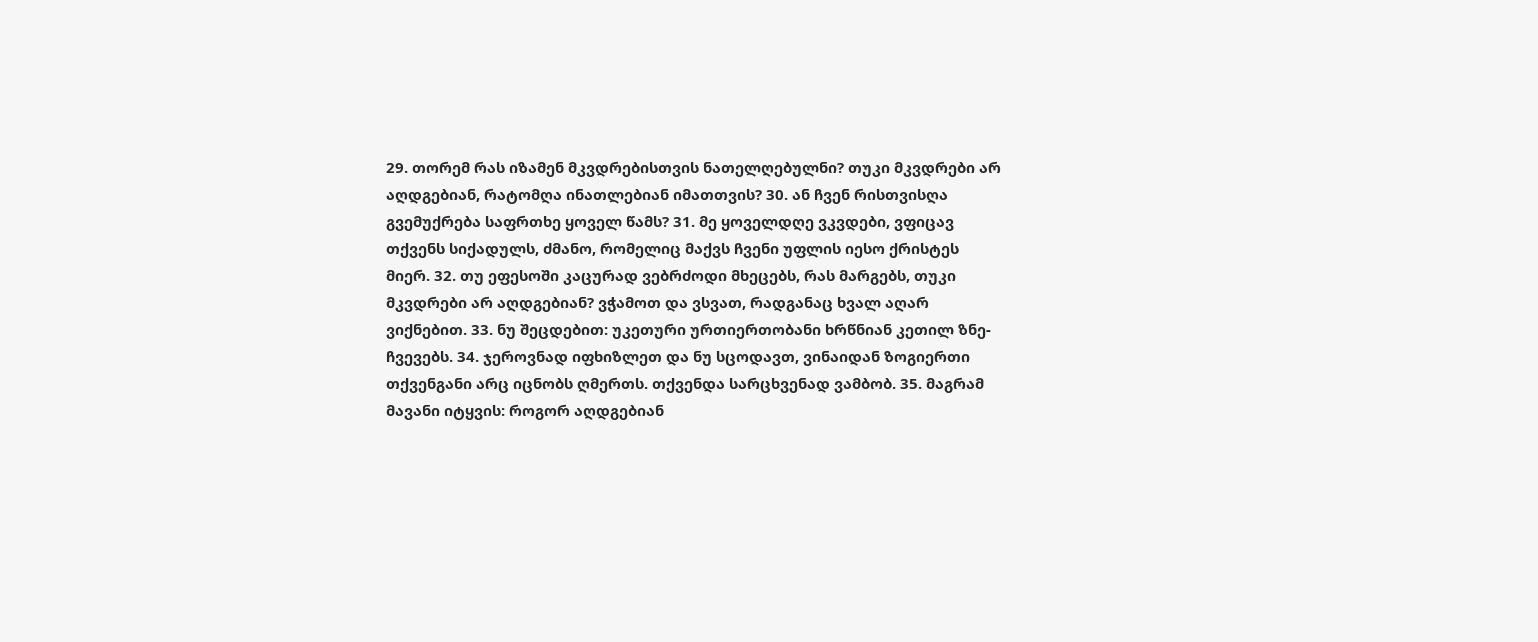29. თორემ რას იზამენ მკვდრებისთვის ნათელღებულნი? თუკი მკვდრები არ აღდგებიან, რატომღა ინათლებიან იმათთვის? 30. ან ჩვენ რისთვისღა გვემუქრება საფრთხე ყოველ წამს? 31. მე ყოველდღე ვკვდები, ვფიცავ თქვენს სიქადულს, ძმანო, რომელიც მაქვს ჩვენი უფლის იესო ქრისტეს მიერ. 32. თუ ეფესოში კაცურად ვებრძოდი მხეცებს, რას მარგებს, თუკი მკვდრები არ აღდგებიან? ვჭამოთ და ვსვათ, რადგანაც ხვალ აღარ ვიქნებით. 33. ნუ შეცდებით: უკეთური ურთიერთობანი ხრწნიან კეთილ ზნე-ჩვევებს. 34. ჯეროვნად იფხიზლეთ და ნუ სცოდავთ, ვინაიდან ზოგიერთი თქვენგანი არც იცნობს ღმერთს. თქვენდა სარცხვენად ვამბობ. 35. მაგრამ მავანი იტყვის: როგორ აღდგებიან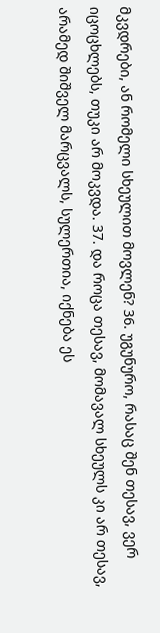მკვდრები, ან რომელი სხეულით მოვლენ? 36. უგუნურო, რასაც შენ თესავ, ვერ იცოცხლებს, თუკი არ მოკვდა. 37. და როცა თესავ, მომავალ სხეულს კი არ თესავ, არამედ შიშველ მარცვალს, სულერთია, იქნება ეს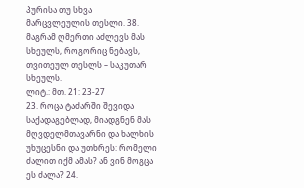პურისა თუ სხვა მარცვლეულის თესლი. 38. მაგრამ ღმერთი აძლევს მას სხეულს, როგორიც ნებავს, თვითეულ თესლს – საკუთარ სხეულს.
ლიტ.: მთ. 21: 23-27
23. როცა ტაძარში შევიდა საქადაგებლად, მიადგნენ მას მღვდელმთავარნი და ხალხის უხუცესნი და უთხრეს: რომელი ძალით იქმ ამას? ან ვინ მოგცა ეს ძალა? 24.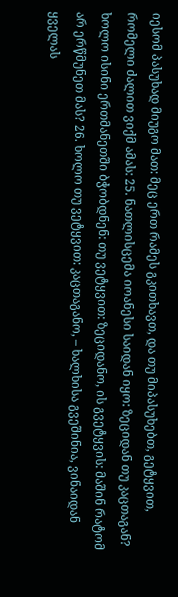იესომ პასუხად მიუგო მათ: მეც ერთ რამეს გკითხავთ, და თუ მიპასუხებთ, გეტყვით, რომელი ძალით ვიქმ ამას: 25. ნათლისცემა იოანესი საიდან იყო: ზეციდან თუ კაცთაგან? ხოლო ისინი ერთმანეთში ბჭობდნენ: თუ ვეტყვით: ზეციდანო, ის გვეტყვის: მაშინ რატომ არ ერწმუნეთ მას? 26. ხოლო თუ ვეტყვით: კაცთაგანო, – ხალხისა გვეშინია, ვინაიდან ყველას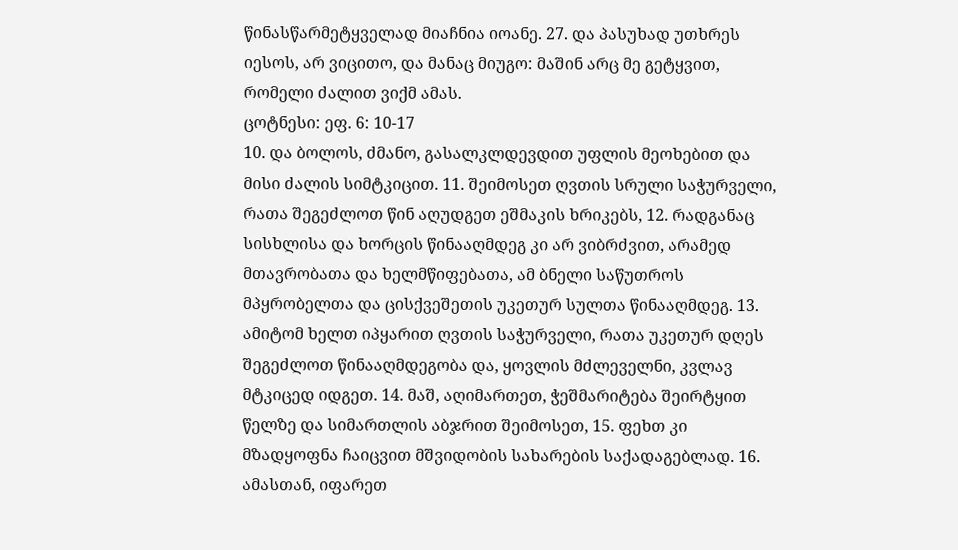წინასწარმეტყველად მიაჩნია იოანე. 27. და პასუხად უთხრეს იესოს, არ ვიცითო, და მანაც მიუგო: მაშინ არც მე გეტყვით, რომელი ძალით ვიქმ ამას.
ცოტნესი: ეფ. 6: 10-17
10. და ბოლოს, ძმანო, გასალკლდევდით უფლის მეოხებით და მისი ძალის სიმტკიცით. 11. შეიმოსეთ ღვთის სრული საჭურველი, რათა შეგეძლოთ წინ აღუდგეთ ეშმაკის ხრიკებს, 12. რადგანაც სისხლისა და ხორცის წინააღმდეგ კი არ ვიბრძვით, არამედ მთავრობათა და ხელმწიფებათა, ამ ბნელი საწუთროს მპყრობელთა და ცისქვეშეთის უკეთურ სულთა წინააღმდეგ. 13. ამიტომ ხელთ იპყარით ღვთის საჭურველი, რათა უკეთურ დღეს შეგეძლოთ წინააღმდეგობა და, ყოვლის მძლეველნი, კვლავ მტკიცედ იდგეთ. 14. მაშ, აღიმართეთ, ჭეშმარიტება შეირტყით წელზე და სიმართლის აბჯრით შეიმოსეთ, 15. ფეხთ კი მზადყოფნა ჩაიცვით მშვიდობის სახარების საქადაგებლად. 16. ამასთან, იფარეთ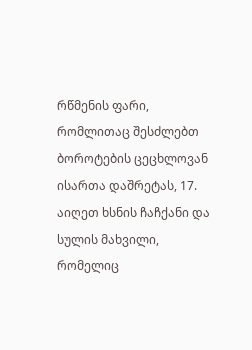რწმენის ფარი, რომლითაც შესძლებთ ბოროტების ცეცხლოვან ისართა დაშრეტას, 17. აიღეთ ხსნის ჩაჩქანი და სულის მახვილი, რომელიც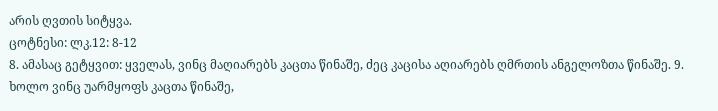არის ღვთის სიტყვა.
ცოტნესი: ლკ.12: 8-12
8. ამასაც გეტყვით: ყველას, ვინც მაღიარებს კაცთა წინაშე, ძეც კაცისა აღიარებს ღმრთის ანგელოზთა წინაშე. 9. ხოლო ვინც უარმყოფს კაცთა წინაშე,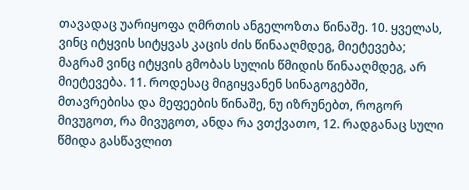თავადაც უარიყოფა ღმრთის ანგელოზთა წინაშე. 10. ყველას, ვინც იტყვის სიტყვას კაცის ძის წინააღმდეგ, მიეტევება; მაგრამ ვინც იტყვის გმობას სულის წმიდის წინააღმდეგ, არ მიეტევება. 11. როდესაც მიგიყვანენ სინაგოგებში, მთავრებისა და მეფეების წინაშე, ნუ იზრუნებთ, როგორ მივუგოთ, რა მივუგოთ, ანდა რა ვთქვათო, 12. რადგანაც სული წმიდა გასწავლით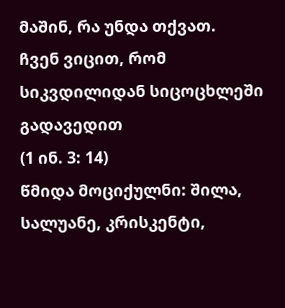მაშინ, რა უნდა თქვათ.
ჩვენ ვიცით, რომ სიკვდილიდან სიცოცხლეში გადავედით
(1 ინ. 3: 14)
წმიდა მოციქულნი: შილა, სალუანე, კრისკენტი,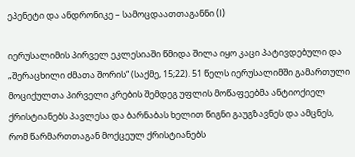ეპენეტი და ანდრონიკე – სამოცდაათთაგანნი (I)

იერუსალიმის პირველ ეკლესიაში წმიდა შილა იყო კაცი პატივდებული და „შერაცხილი ძმათა შორის“ (საქმე, 15;22). 51 წელს იერუსალიმში გამართული მოციქულთა პირველი კრების შემდეგ უფლის მოწაფეებმა ანტიოქიელ ქრისტიანებს პავლესა და ბარნაბას ხელით წიგნი გაუგზავნეს და ამცნეს, რომ წარმართთაგან მოქცეულ ქრისტიანებს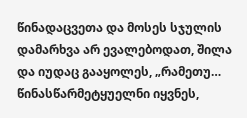წინადაცვეთა და მოსეს სჯულის დამარხვა არ ევალებოდათ, შილა და იუდაც გააყოლეს, „რამეთუ… წინასწარმეტყუელნი იყვნეს,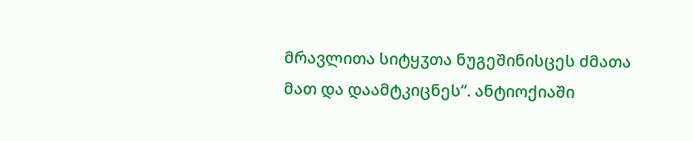მრავლითა სიტყჳთა ნუგეშინისცეს ძმათა მათ და დაამტკიცნეს“. ანტიოქიაში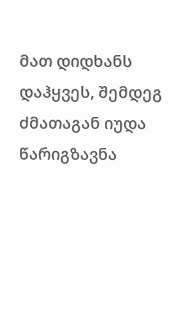მათ დიდხანს დაჰყვეს, შემდეგ ძმათაგან იუდა წარიგზავნა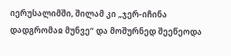იერუსალიმში, შილამ კი „ჯერ-იჩინა დადგრომაჲ მუნვე“ და მოშურნედ შეეწეოდა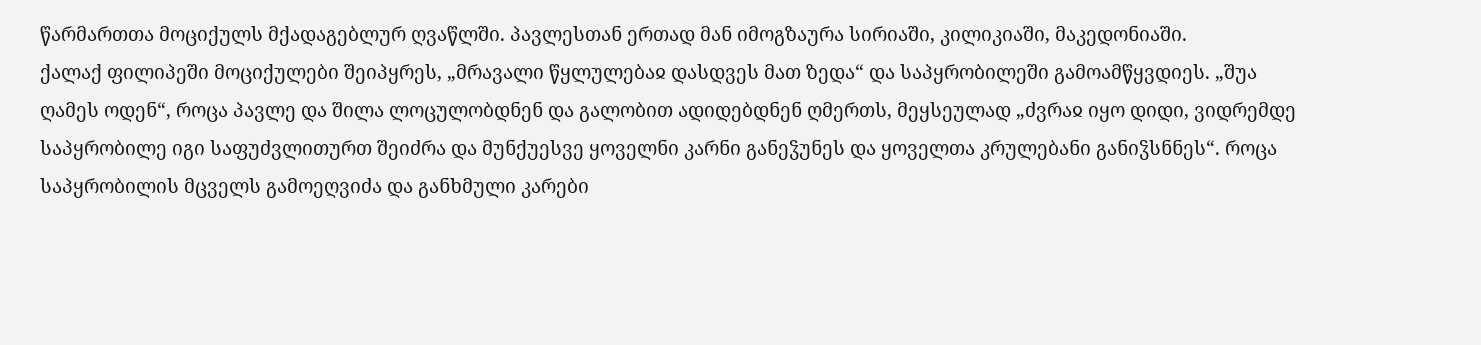წარმართთა მოციქულს მქადაგებლურ ღვაწლში. პავლესთან ერთად მან იმოგზაურა სირიაში, კილიკიაში, მაკედონიაში.
ქალაქ ფილიპეში მოციქულები შეიპყრეს, „მრავალი წყლულებაჲ დასდვეს მათ ზედა“ და საპყრობილეში გამოამწყვდიეს. „შუა ღამეს ოდენ“, როცა პავლე და შილა ლოცულობდნენ და გალობით ადიდებდნენ ღმერთს, მეყსეულად „ძვრაჲ იყო დიდი, ვიდრემდე საპყრობილე იგი საფუძვლითურთ შეიძრა და მუნქუესვე ყოველნი კარნი განეჴუნეს და ყოველთა კრულებანი განიჴსნნეს“. როცა საპყრობილის მცველს გამოეღვიძა და განხმული კარები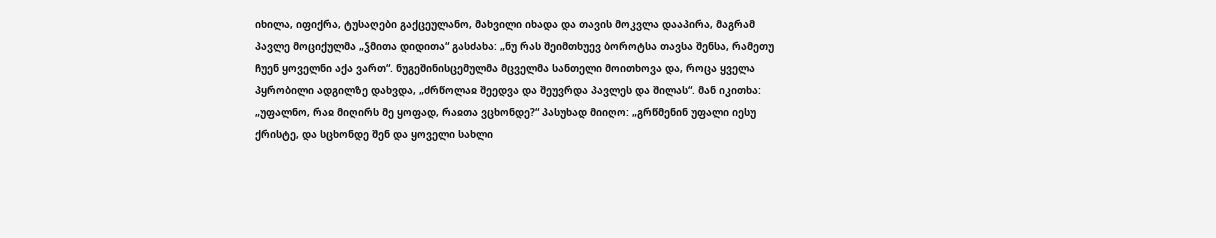იხილა, იფიქრა, ტუსაღები გაქცეულანო, მახვილი იხადა და თავის მოკვლა დააპირა, მაგრამ პავლე მოციქულმა „ჴმითა დიდითა“ გასძახა: „ნუ რას შეიმთხუევ ბოროტსა თავსა შენსა, რამეთუ ჩუენ ყოველნი აქა ვართ“. ნუგეშინისცემულმა მცველმა სანთელი მოითხოვა და, როცა ყველა პყრობილი ადგილზე დახვდა, „ძრწოლაჲ შეედვა და შეუვრდა პავლეს და შილას“. მან იკითხა: „უფალნო, რაჲ მიღირს მე ყოფად, რაჲთა ვცხონდე?“ პასუხად მიიღო: „გრწმენინ უფალი იესუ ქრისტე, და სცხონდე შენ და ყოველი სახლი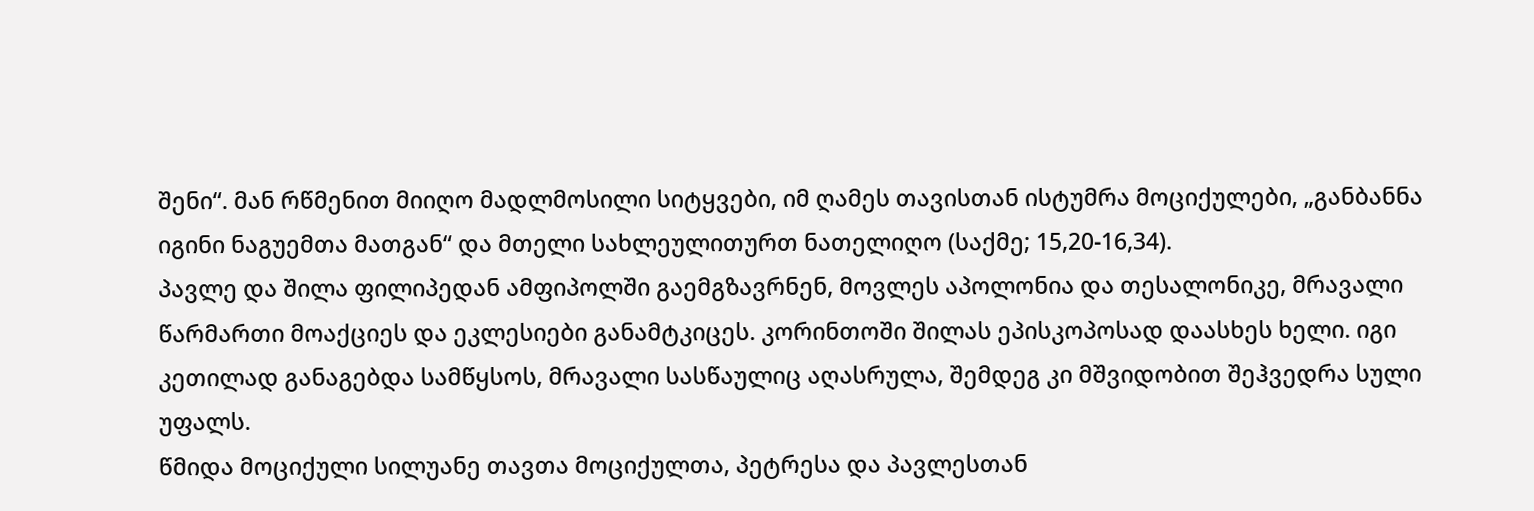შენი“. მან რწმენით მიიღო მადლმოსილი სიტყვები, იმ ღამეს თავისთან ისტუმრა მოციქულები, „განბანნა იგინი ნაგუემთა მათგან“ და მთელი სახლეულითურთ ნათელიღო (საქმე; 15,20-16,34).
პავლე და შილა ფილიპედან ამფიპოლში გაემგზავრნენ, მოვლეს აპოლონია და თესალონიკე, მრავალი წარმართი მოაქციეს და ეკლესიები განამტკიცეს. კორინთოში შილას ეპისკოპოსად დაასხეს ხელი. იგი კეთილად განაგებდა სამწყსოს, მრავალი სასწაულიც აღასრულა, შემდეგ კი მშვიდობით შეჰვედრა სული უფალს.
წმიდა მოციქული სილუანე თავთა მოციქულთა, პეტრესა და პავლესთან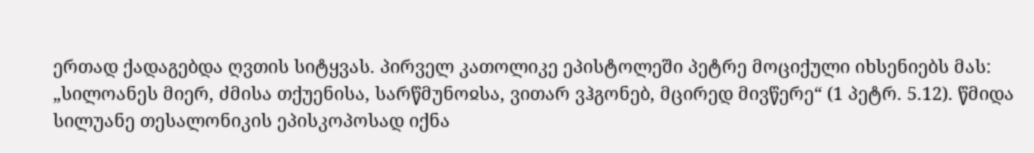ერთად ქადაგებდა ღვთის სიტყვას. პირველ კათოლიკე ეპისტოლეში პეტრე მოციქული იხსენიებს მას: „სილოანეს მიერ, ძმისა თქუენისა, სარწმუნოჲსა, ვითარ ვჰგონებ, მცირედ მივწერე“ (1 პეტრ. 5.12). წმიდა სილუანე თესალონიკის ეპისკოპოსად იქნა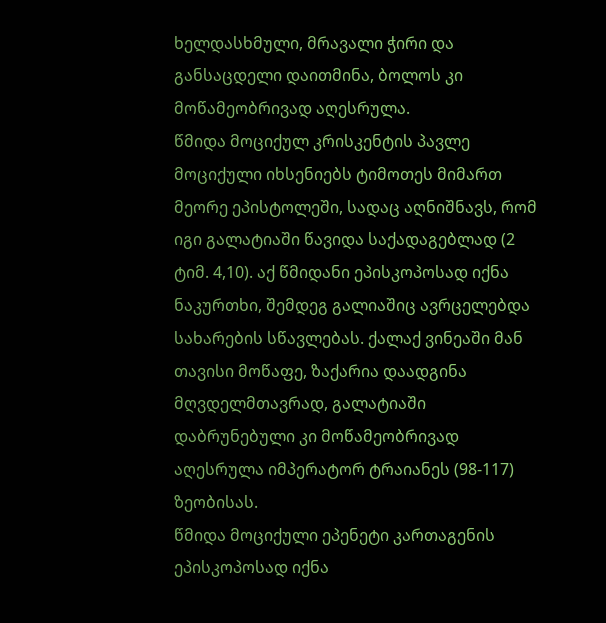ხელდასხმული, მრავალი ჭირი და განსაცდელი დაითმინა, ბოლოს კი მოწამეობრივად აღესრულა.
წმიდა მოციქულ კრისკენტის პავლე მოციქული იხსენიებს ტიმოთეს მიმართ მეორე ეპისტოლეში, სადაც აღნიშნავს, რომ იგი გალატიაში წავიდა საქადაგებლად (2 ტიმ. 4,10). აქ წმიდანი ეპისკოპოსად იქნა ნაკურთხი, შემდეგ გალიაშიც ავრცელებდა სახარების სწავლებას. ქალაქ ვინეაში მან თავისი მოწაფე, ზაქარია დაადგინა მღვდელმთავრად, გალატიაში დაბრუნებული კი მოწამეობრივად აღესრულა იმპერატორ ტრაიანეს (98-117) ზეობისას.
წმიდა მოციქული ეპენეტი კართაგენის ეპისკოპოსად იქნა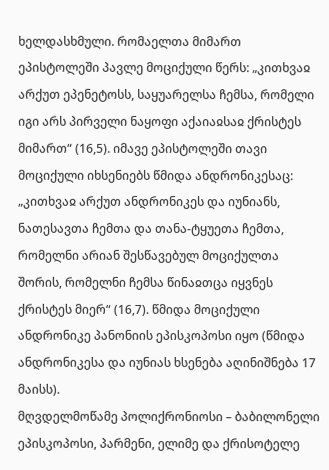ხელდასხმული. რომაელთა მიმართ ეპისტოლეში პავლე მოციქული წერს: „კითხვაჲ არქუთ ეპენეტოსს, საყუარელსა ჩემსა, რომელი იგი არს პირველი ნაყოფი აქაიაჲსაჲ ქრისტეს მიმართ“ (16,5). იმავე ეპისტოლეში თავი მოციქული იხსენიებს წმიდა ანდრონიკესაც: „კითხვაჲ არქუთ ანდრონიკეს და იუნიანს, ნათესავთა ჩემთა და თანა-ტყუეთა ჩემთა, რომელნი არიან შესწავებულ მოციქულთა შორის, რომელნი ჩემსა წინაჲთცა იყვნეს ქრისტეს მიერ“ (16,7). წმიდა მოციქული ანდრონიკე პანონიის ეპისკოპოსი იყო (წმიდა ანდრონიკესა და იუნიას ხსენება აღინიშნება 17 მაისს).
მღვდელმოწამე პოლიქრონიოსი – ბაბილონელი ეპისკოპოსი, პარმენი, ელიმე და ქრისოტელე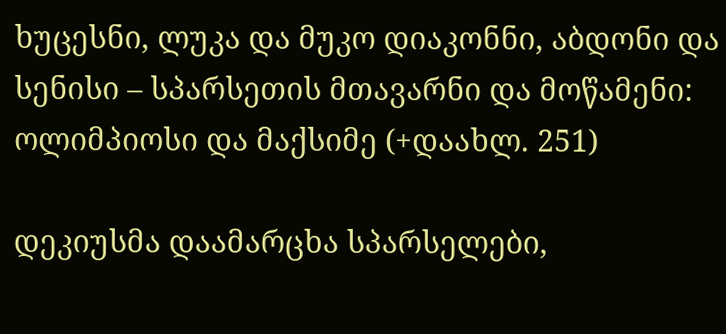ხუცესნი, ლუკა და მუკო დიაკონნი, აბდონი და სენისი – სპარსეთის მთავარნი და მოწამენი: ოლიმპიოსი და მაქსიმე (+დაახლ. 251)

დეკიუსმა დაამარცხა სპარსელები,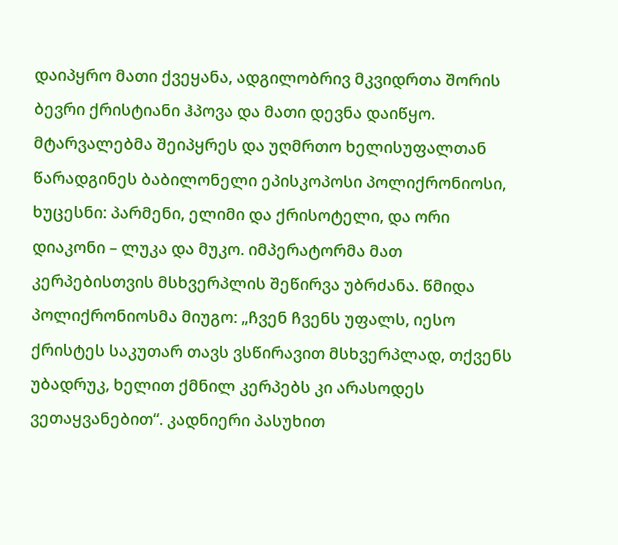დაიპყრო მათი ქვეყანა, ადგილობრივ მკვიდრთა შორის ბევრი ქრისტიანი ჰპოვა და მათი დევნა დაიწყო. მტარვალებმა შეიპყრეს და უღმრთო ხელისუფალთან წარადგინეს ბაბილონელი ეპისკოპოსი პოლიქრონიოსი, ხუცესნი: პარმენი, ელიმი და ქრისოტელი, და ორი დიაკონი – ლუკა და მუკო. იმპერატორმა მათ კერპებისთვის მსხვერპლის შეწირვა უბრძანა. წმიდა პოლიქრონიოსმა მიუგო: „ჩვენ ჩვენს უფალს, იესო ქრისტეს საკუთარ თავს ვსწირავით მსხვერპლად, თქვენს უბადრუკ, ხელით ქმნილ კერპებს კი არასოდეს ვეთაყვანებით“. კადნიერი პასუხით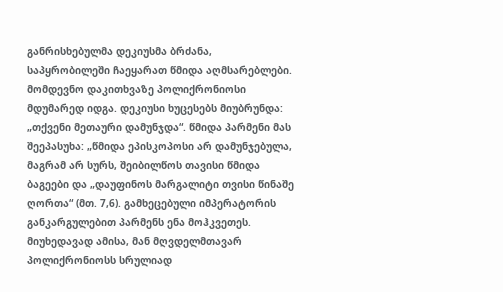განრისხებულმა დეკიუსმა ბრძანა, საპყრობილეში ჩაეყარათ წმიდა აღმსარებლები. მომდევნო დაკითხვაზე პოლიქრონიოსი მდუმარედ იდგა. დეკიუსი ხუცესებს მიუბრუნდა: „თქვენი მეთაური დამუნჯდა“. წმიდა პარმენი მას შეეპასუხა: „წმიდა ეპისკოპოსი არ დამუნჯებულა, მაგრამ არ სურს, შეიბილწოს თავისი წმიდა ბაგეები და „დაუფინოს მარგალიტი თვისი წინაშე ღორთა“ (მთ. 7,6). გამხეცებული იმპერატორის განკარგულებით პარმენს ენა მოჰკვეთეს. მიუხედავად ამისა, მან მღვდელმთავარ პოლიქრონიოსს სრულიად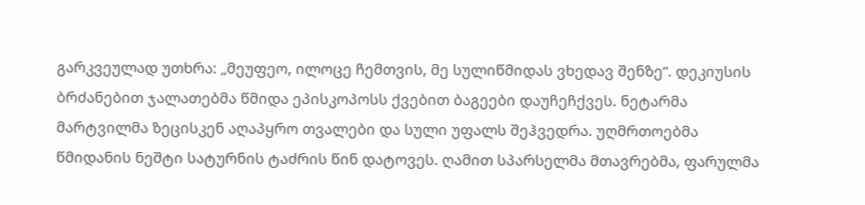გარკვეულად უთხრა: „მეუფეო, ილოცე ჩემთვის, მე სულიწმიდას ვხედავ შენზე“. დეკიუსის ბრძანებით ჯალათებმა წმიდა ეპისკოპოსს ქვებით ბაგეები დაუჩეჩქვეს. ნეტარმა მარტვილმა ზეცისკენ აღაპყრო თვალები და სული უფალს შეჰვედრა. უღმრთოებმა წმიდანის ნეშტი სატურნის ტაძრის წინ დატოვეს. ღამით სპარსელმა მთავრებმა, ფარულმა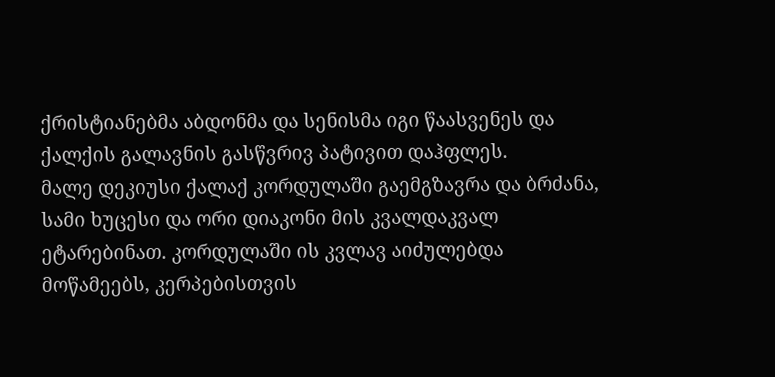ქრისტიანებმა აბდონმა და სენისმა იგი წაასვენეს და ქალქის გალავნის გასწვრივ პატივით დაჰფლეს.
მალე დეკიუსი ქალაქ კორდულაში გაემგზავრა და ბრძანა, სამი ხუცესი და ორი დიაკონი მის კვალდაკვალ ეტარებინათ. კორდულაში ის კვლავ აიძულებდა მოწამეებს, კერპებისთვის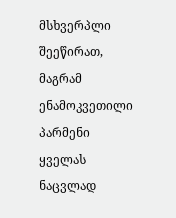მსხვერპლი შეეწირათ, მაგრამ ენამოკვეთილი პარმენი ყველას ნაცვლად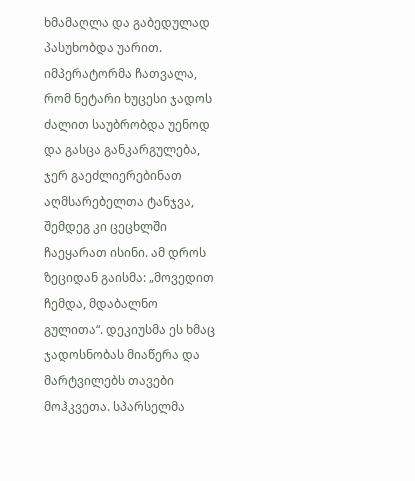ხმამაღლა და გაბედულად პასუხობდა უარით.
იმპერატორმა ჩათვალა, რომ ნეტარი ხუცესი ჯადოს ძალით საუბრობდა უენოდ და გასცა განკარგულება, ჯერ გაეძლიერებინათ აღმსარებელთა ტანჯვა, შემდეგ კი ცეცხლში ჩაეყარათ ისინი. ამ დროს ზეციდან გაისმა: „მოვედით ჩემდა, მდაბალნო გულითა“. დეკიუსმა ეს ხმაც ჯადოსნობას მიაწერა და მარტვილებს თავები მოჰკვეთა. სპარსელმა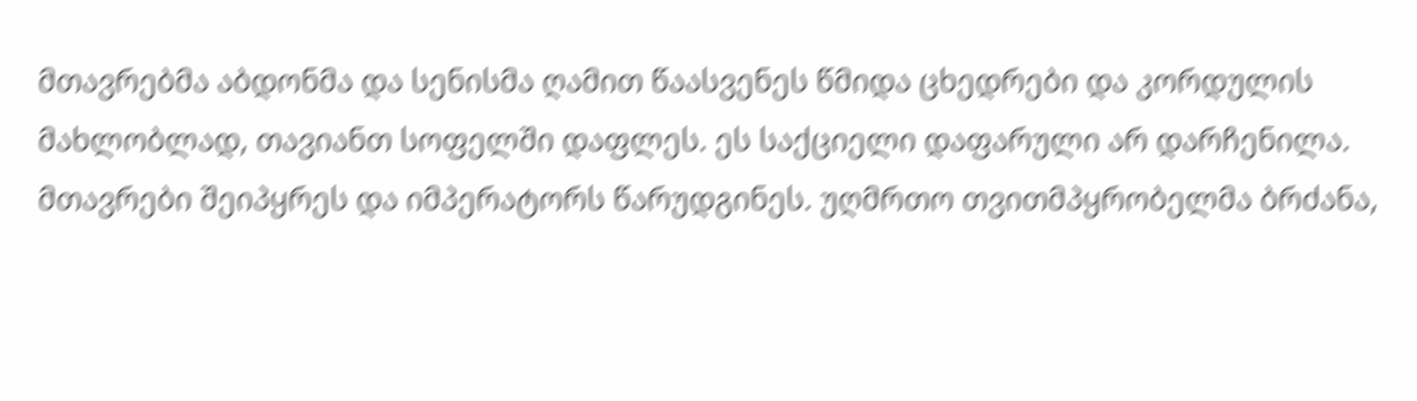მთავრებმა აბდონმა და სენისმა ღამით წაასვენეს წმიდა ცხედრები და კორდულის მახლობლად, თავიანთ სოფელში დაფლეს. ეს საქციელი დაფარული არ დარჩენილა. მთავრები შეიპყრეს და იმპერატორს წარუდგინეს. უღმრთო თვითმპყრობელმა ბრძანა,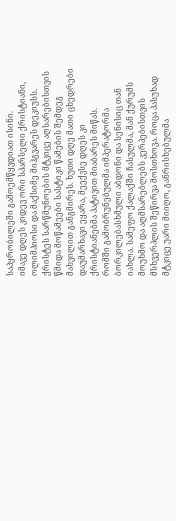საპყრობილეში გამოემწყვდიათ ისინი.
იმავე დღეს კიდევ ორი სპარსელი ქრისტიანი, ოლიმპიოსი და მაქსიმე მიჰგვარეს დეკიუსს. ქრისტეს სარწმუნოების მტკიცე აღსარებისთვის წმიდა მოწამეები სასტიკი წამების შემდეგ მახვილით განგმირეს. ხუთი დღე მათი ცხედრები დაუმარხავი ეყარა, მეექვსე დღეს კი ქრისტიანებმა პატივით მიაბარეს მიწას.
რომში გამობრუნებულმა იმპერატორმა ბორკილებასხმული აბდონი და სენისიც თან იახლა. სამეფო ქალაქში ჩასულმა, მან ქურუმს მოუხმო და აღმსარებლებს კერპებისთვის მსხვერპლის შეწირვა მოსთხოვა. როცა პასუხად მტკიცე უარი მიიღო, განრისხებულმა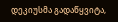დეკიუსმა გადაწყვიტა,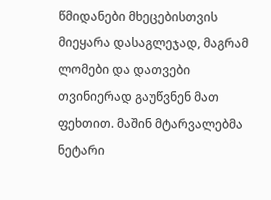წმიდანები მხეცებისთვის მიეყარა დასაგლეჯად, მაგრამ ლომები და დათვები თვინიერად გაუწვნენ მათ ფეხთით. მაშინ მტარვალებმა ნეტარი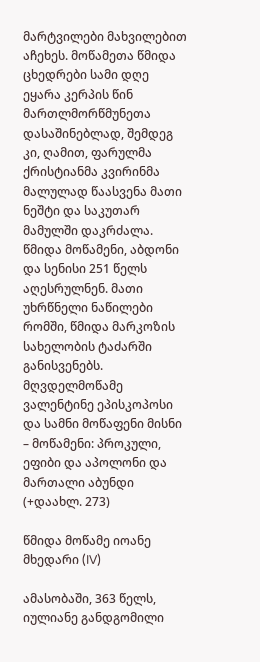მარტვილები მახვილებით აჩეხეს. მოწამეთა წმიდა ცხედრები სამი დღე ეყარა კერპის წინ მართლმორწმუნეთა დასაშინებლად, შემდეგ კი, ღამით, ფარულმა ქრისტიანმა კვირინმა მალულად წაასვენა მათი ნეშტი და საკუთარ მამულში დაკრძალა. წმიდა მოწამენი, აბდონი და სენისი 251 წელს აღესრულნენ. მათი უხრწნელი ნაწილები რომში, წმიდა მარკოზის სახელობის ტაძარში განისვენებს.
მღვდელმოწამე ვალენტინე ეპისკოპოსი და სამნი მოწაფენი მისნი – მოწამენი: პროკული, ეფიბი და აპოლონი და მართალი აბუნდი (+დაახლ. 273)

წმიდა მოწამე იოანე მხედარი (IV)

ამასობაში, 363 წელს, იულიანე განდგომილი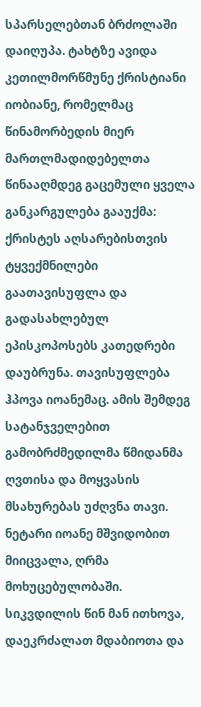სპარსელებთან ბრძოლაში დაიღუპა. ტახტზე ავიდა კეთილმორწმუნე ქრისტიანი იობიანე, რომელმაც წინამორბედის მიერ მართლმადიდებელთა წინააღმდეგ გაცემული ყველა განკარგულება გააუქმა: ქრისტეს აღსარებისთვის ტყვექმნილები გაათავისუფლა და გადასახლებულ ეპისკოპოსებს კათედრები დაუბრუნა. თავისუფლება ჰპოვა იოანემაც. ამის შემდეგ სატანჯველებით გამობრძმედილმა წმიდანმა ღვთისა და მოყვასის მსახურებას უძღვნა თავი. ნეტარი იოანე მშვიდობით მიიცვალა, ღრმა მოხუცებულობაში. სიკვდილის წინ მან ითხოვა, დაეკრძალათ მდაბიოთა და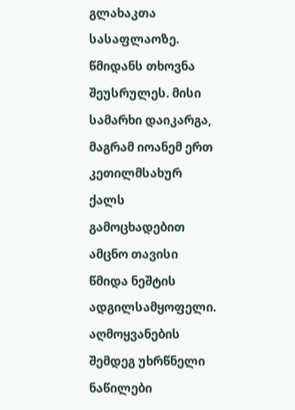გლახაკთა სასაფლაოზე. წმიდანს თხოვნა შეუსრულეს. მისი სამარხი დაიკარგა, მაგრამ იოანემ ერთ კეთილმსახურ ქალს გამოცხადებით ამცნო თავისი წმიდა ნეშტის ადგილსამყოფელი. აღმოყვანების შემდეგ უხრწნელი ნაწილები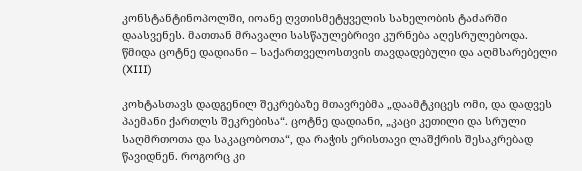კონსტანტინოპოლში, იოანე ღვთისმეტყველის სახელობის ტაძარში დაასვენეს. მათთან მრავალი სასწაულებრივი კურნება აღესრულებოდა.
წმიდა ცოტნე დადიანი – საქართველოსთვის თავდადებული და აღმსარებელი (XIII)

კოხტასთავს დადგენილ შეკრებაზე მთავრებმა „დაამტკიცეს ომი, და დადვეს პაემანი ქართლს შეკრებისა“. ცოტნე დადიანი, „კაცი კეთილი და სრული საღმრთოთა და საკაცობოთა“, და რაჭის ერისთავი ლაშქრის შესაკრებად წავიდნენ. როგორც კი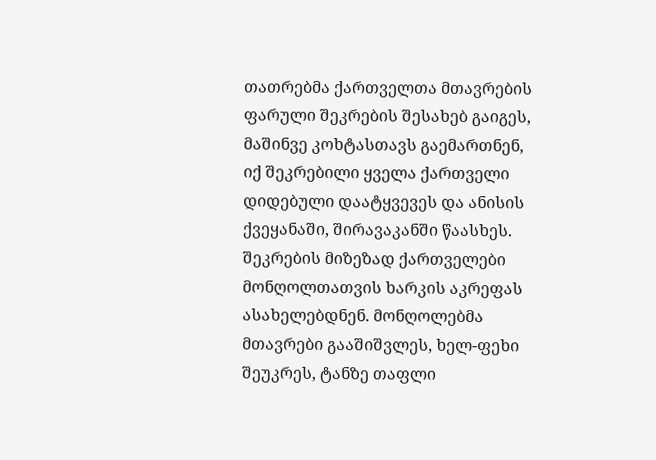თათრებმა ქართველთა მთავრების ფარული შეკრების შესახებ გაიგეს, მაშინვე კოხტასთავს გაემართნენ, იქ შეკრებილი ყველა ქართველი დიდებული დაატყვევეს და ანისის ქვეყანაში, შირავაკანში წაასხეს.
შეკრების მიზეზად ქართველები მონღოლთათვის ხარკის აკრეფას ასახელებდნენ. მონღოლებმა მთავრები გააშიშვლეს, ხელ-ფეხი შეუკრეს, ტანზე თაფლი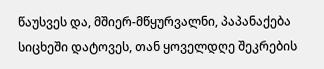წაუსვეს და, მშიერ-მწყურვალნი, პაპანაქება სიცხეში დატოვეს, თან ყოველდღე შეკრების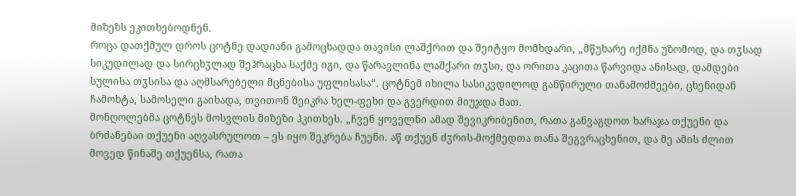მიზეზს ეკითხებოდნენ.
როცა დათქმულ დროს ცოტნე დადიანი გამოცხადდა თავისი ლაშქრით და შეიტყო მომხდარი, „მწუხარე იქმნა უზომოდ, და თჳსად სიკუდილად და სირცხჳლად შეჰრაცხა საქმე იგი, და წარავლინა ლაშქარი თჳსი, და ორითა კაცითა წარვიდა ანისად, დამდები სულისა თჳსისა და აღმსარებელი მცნებისა უფლისასა“. ცოტნემ იხილა სასიკვდილოდ განწირული თანამოძმეები, ცხენიდან ჩამოხტა, სამოსელი გაიხადა, თვითონ შეიკრა ხელ-ფეხი და გვერდით მიუჯდა მათ.
მონღოლებმა ცოტნეს მოსვლის მიზეზი ჰკითხეს. „ჩვენ ყოველნი ამად შევიკრიბენით, რათა განვაგდოთ ხარაჯა თქუენი და ბრძანებაი თქუენი აღვასრულოთ – ეს იყო შეკრება ჩუენი. აწ თქუენ ძჳრის-მოქმედთა თანა შეგვრაცხენით, და მე ამის ძლით მოვედ წინაშე თქუენსა, რათა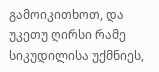გამოიკითხოთ, და უკეთუ ღირსი რამე სიკუდილისა უქმნიეს,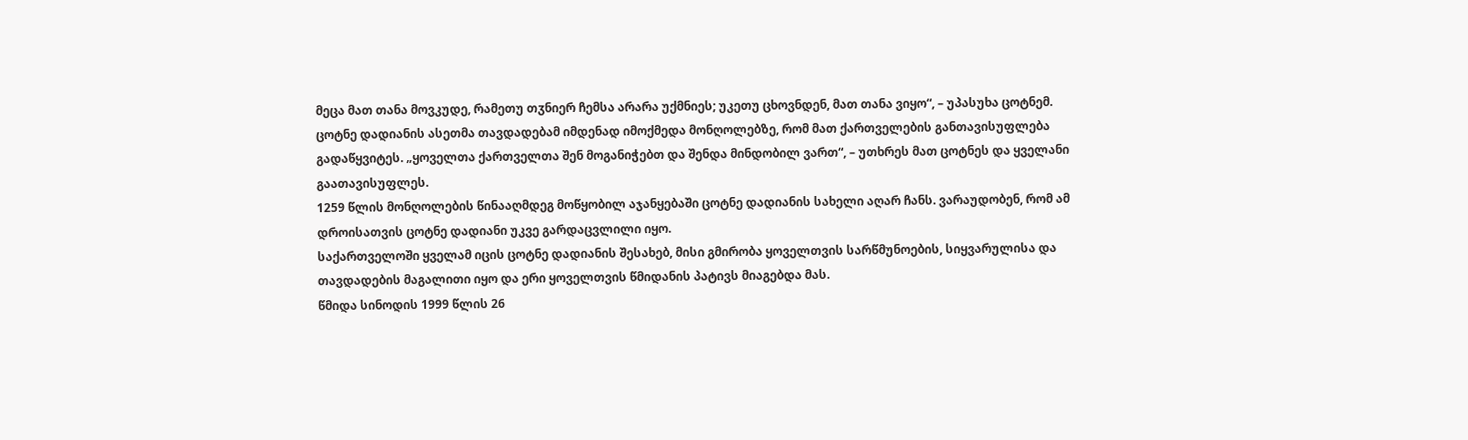მეცა მათ თანა მოვკუდე, რამეთუ თჳნიერ ჩემსა არარა უქმნიეს; უკეთუ ცხოვნდენ, მათ თანა ვიყო“, – უპასუხა ცოტნემ.
ცოტნე დადიანის ასეთმა თავდადებამ იმდენად იმოქმედა მონღოლებზე, რომ მათ ქართველების განთავისუფლება გადაწყვიტეს. „ყოველთა ქართველთა შენ მოგანიჭებთ და შენდა მინდობილ ვართ“, – უთხრეს მათ ცოტნეს და ყველანი გაათავისუფლეს.
1259 წლის მონღოლების წინააღმდეგ მოწყობილ აჯანყებაში ცოტნე დადიანის სახელი აღარ ჩანს. ვარაუდობენ, რომ ამ დროისათვის ცოტნე დადიანი უკვე გარდაცვლილი იყო.
საქართველოში ყველამ იცის ცოტნე დადიანის შესახებ, მისი გმირობა ყოველთვის სარწმუნოების, სიყვარულისა და თავდადების მაგალითი იყო და ერი ყოველთვის წმიდანის პატივს მიაგებდა მას.
წმიდა სინოდის 1999 წლის 26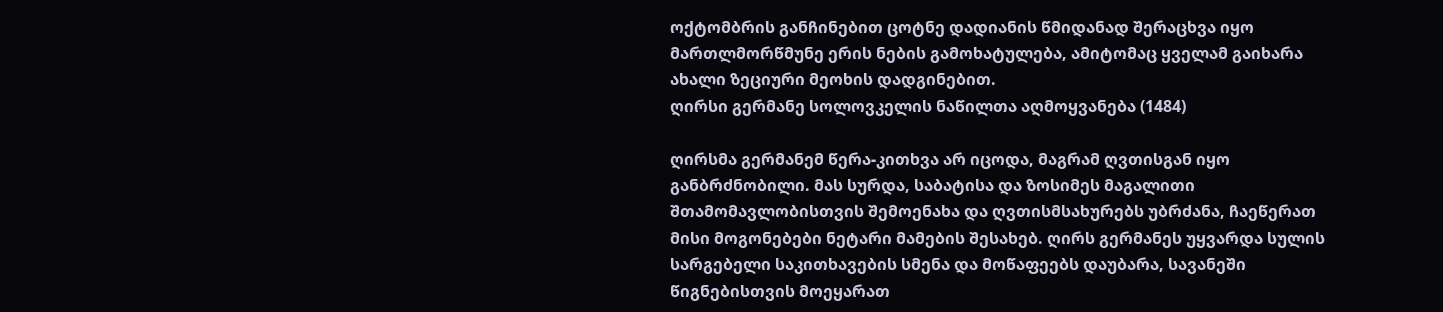ოქტომბრის განჩინებით ცოტნე დადიანის წმიდანად შერაცხვა იყო მართლმორწმუნე ერის ნების გამოხატულება, ამიტომაც ყველამ გაიხარა ახალი ზეციური მეოხის დადგინებით.
ღირსი გერმანე სოლოვკელის ნაწილთა აღმოყვანება (1484)

ღირსმა გერმანემ წერა-კითხვა არ იცოდა, მაგრამ ღვთისგან იყო განბრძნობილი. მას სურდა, საბატისა და ზოსიმეს მაგალითი შთამომავლობისთვის შემოენახა და ღვთისმსახურებს უბრძანა, ჩაეწერათ მისი მოგონებები ნეტარი მამების შესახებ. ღირს გერმანეს უყვარდა სულის სარგებელი საკითხავების სმენა და მოწაფეებს დაუბარა, სავანეში წიგნებისთვის მოეყარათ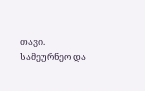თავი. სამეურნეო და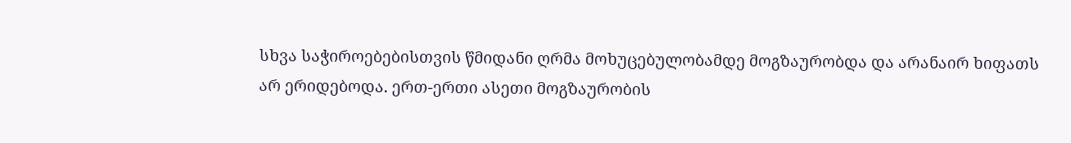სხვა საჭიროებებისთვის წმიდანი ღრმა მოხუცებულობამდე მოგზაურობდა და არანაირ ხიფათს არ ერიდებოდა. ერთ-ერთი ასეთი მოგზაურობის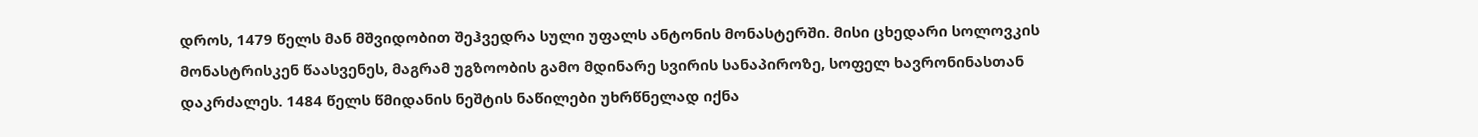დროს, 1479 წელს მან მშვიდობით შეჰვედრა სული უფალს ანტონის მონასტერში. მისი ცხედარი სოლოვკის მონასტრისკენ წაასვენეს, მაგრამ უგზოობის გამო მდინარე სვირის სანაპიროზე, სოფელ ხავრონინასთან დაკრძალეს. 1484 წელს წმიდანის ნეშტის ნაწილები უხრწნელად იქნა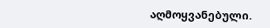აღმოყვანებული.